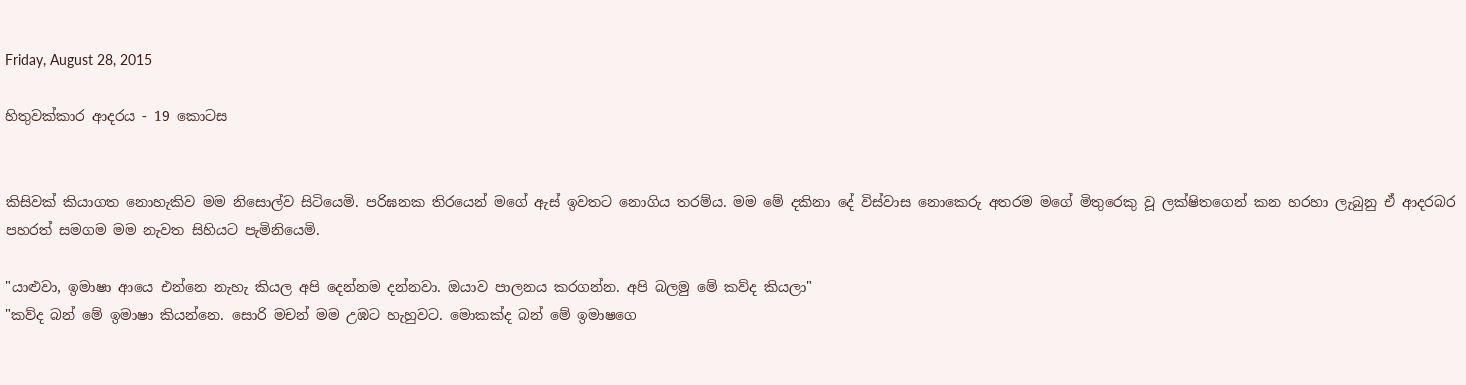Friday, August 28, 2015

හිතුවක්කාර ආදරය - 19 කොටස


කිසිවක් කියාගත නොහැකිව මම නිසොල්ව සිටියෙමි. පරිඝනක තිරයෙන් මගේ ඇස් ඉවතට නොගිය තරම්ය. මම මේ දකිනා දේ විස්වාස නොකෙරු අතරම මගේ මිතුරෙකු වූ ලක්ෂිතගෙන් කන හරහා ලැබුනු ඒ ආදරබර පහරත් සමගම මම නැවත සිහියට පැමිනියෙමි.

"යාළුවා, ඉමාෂා ආයෙ එන්නෙ නැහැ කියල අපි දෙන්නම දන්නවා. ඔයාව පාලනය කරගන්න. අපි බලමු මේ කව්ද කියලා"
"කව්ද බන් මේ ඉමාෂා කියන්නෙ. සොරි මචන් මම උඹට හැහුවට. මොකක්ද බන් මේ ඉමාෂගෙ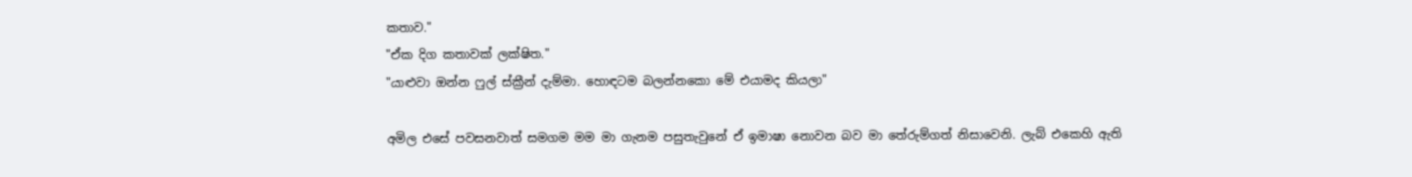කතාව."
"ඒක දිග කතාවක් ලක්ෂිත."
"යාළුවා ඔන්න ෆුල් ස්ක්‍රීන් දැම්මා. හොඳටම බලන්නකො මේ එයාමද කියලා"

අමිල එසේ පවසනවාත් සමගම මම මා ගැනම පසුතැවුනේ ඒ ඉමාෂා නොවන බව මා තේරුම්ගත් නිසාවෙනි. ලැබ් එකෙහි ඇති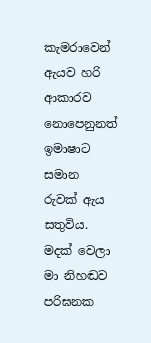කැමරාවෙන් ඇයව හරි ආකාරව නොපෙනුනත් ඉමාෂාට සමාන රුවක් ඇය සතුවිය. මදක් වෙලා මා නිහඬව පරිඝනක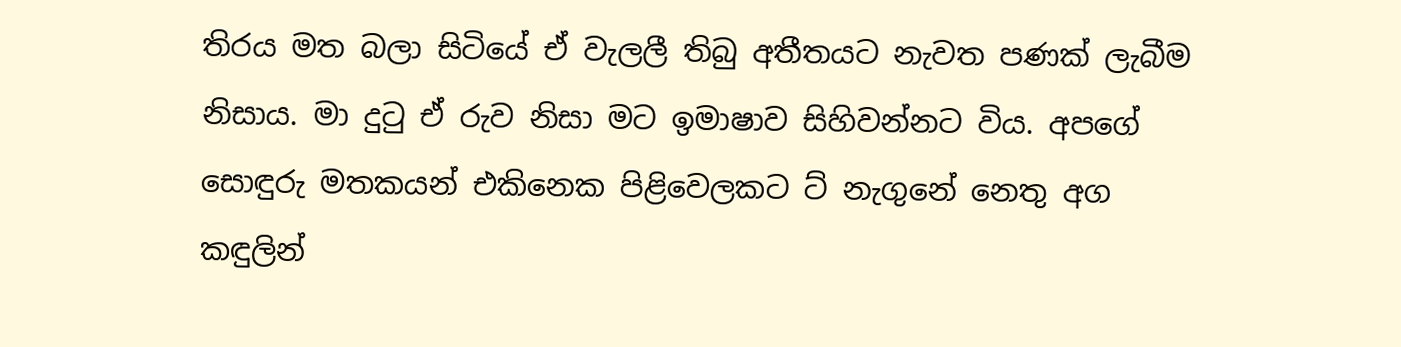තිරය මත බලා සිටියේ ඒ වැලලී තිබු අතීතයට නැවත පණක් ලැබීම නිසාය. මා දුටු ඒ රුව නිසා මට ඉමාෂාව සිහිවන්නට විය. අපගේ සොඳුරු මතකයන් එකිනෙක පිළිවෙලකට ට් නැගුනේ නෙතු අග කඳුලින්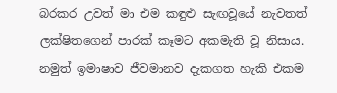බරකර උවත් මා එම කඳුළු සැඟවූයේ නැවතත් ලක්ෂිතගෙන් පාරක් කෑමට අකමැති වූ නිසාය. නමුත් ඉමාෂාව ජීවමානව දැකගත හැකි එකම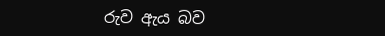රුව ඇය බව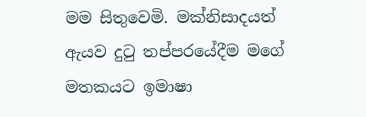මම සිතුවෙමි. මක්නිසාදයත් ඇයව දුටු තප්පරයේදීම මගේ මතකයට ඉමාෂා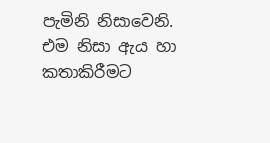පැමිනි නිසාවෙනි. එම නිසා ඇය හා කතාකිරීමට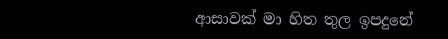ආසාවක් මා හිත තුල ඉපදුනේ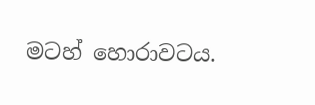මටහ් හොරාවටය.